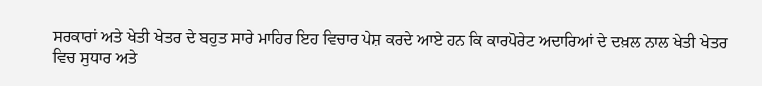ਸਰਕਾਰਾਂ ਅਤੇ ਖੇਤੀ ਖੇਤਰ ਦੇ ਬਹੁਤ ਸਾਰੇ ਮਾਹਿਰ ਇਹ ਵਿਚਾਰ ਪੇਸ਼ ਕਰਦੇ ਆਏ ਹਨ ਕਿ ਕਾਰਪੋਰੇਟ ਅਦਾਰਿਆਂ ਦੇ ਦਖ਼ਲ ਨਾਲ ਖੇਤੀ ਖੇਤਰ ਵਿਚ ਸੁਧਾਰ ਅਤੇ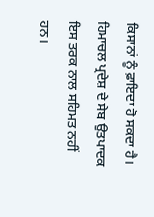ਕਿਸਾਨਾਂ ਨੂੰ ਫ਼ਾਇਦਾ ਹੋ ਸਕਦਾ ਹੈ। ਹਿਮਾਚਲ ਪ੍ਰਦੇਸ਼ ਦੇ ਸੇਬ ਉਤਪਾਦਕ ਇਸ ਤਰਕ ਨਾਲ ਸਹਿਮਤ ਨਹੀਂ ਹਨ।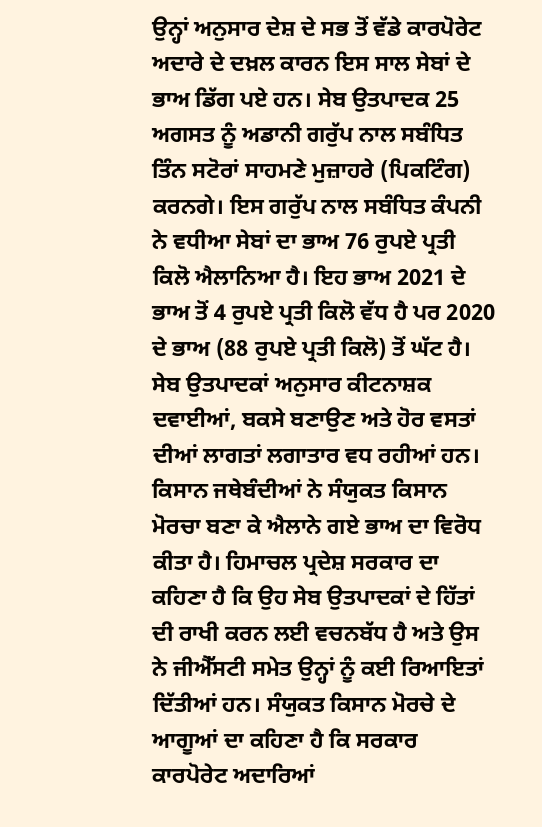ਉਨ੍ਹਾਂ ਅਨੁਸਾਰ ਦੇਸ਼ ਦੇ ਸਭ ਤੋਂ ਵੱਡੇ ਕਾਰਪੋਰੇਟ ਅਦਾਰੇ ਦੇ ਦਖ਼ਲ ਕਾਰਨ ਇਸ ਸਾਲ ਸੇਬਾਂ ਦੇ ਭਾਅ ਡਿੱਗ ਪਏ ਹਨ। ਸੇਬ ਉਤਪਾਦਕ 25 ਅਗਸਤ ਨੂੰ ਅਡਾਨੀ ਗਰੁੱਪ ਨਾਲ ਸਬੰਧਿਤ ਤਿੰਨ ਸਟੋਰਾਂ ਸਾਹਮਣੇ ਮੁਜ਼ਾਹਰੇ (ਪਿਕਟਿੰਗ) ਕਰਨਗੇ। ਇਸ ਗਰੁੱਪ ਨਾਲ ਸਬੰਧਿਤ ਕੰਪਨੀ ਨੇ ਵਧੀਆ ਸੇਬਾਂ ਦਾ ਭਾਅ 76 ਰੁਪਏ ਪ੍ਰਤੀ ਕਿਲੋ ਐਲਾਨਿਆ ਹੈ। ਇਹ ਭਾਅ 2021 ਦੇ ਭਾਅ ਤੋਂ 4 ਰੁਪਏ ਪ੍ਰਤੀ ਕਿਲੋ ਵੱਧ ਹੈ ਪਰ 2020 ਦੇ ਭਾਅ (88 ਰੁਪਏ ਪ੍ਰਤੀ ਕਿਲੋ) ਤੋਂ ਘੱਟ ਹੈ। ਸੇਬ ਉਤਪਾਦਕਾਂ ਅਨੁਸਾਰ ਕੀਟਨਾਸ਼ਕ ਦਵਾਈਆਂ, ਬਕਸੇ ਬਣਾਉਣ ਅਤੇ ਹੋਰ ਵਸਤਾਂ ਦੀਆਂ ਲਾਗਤਾਂ ਲਗਾਤਾਰ ਵਧ ਰਹੀਆਂ ਹਨ। ਕਿਸਾਨ ਜਥੇਬੰਦੀਆਂ ਨੇ ਸੰਯੁਕਤ ਕਿਸਾਨ ਮੋਰਚਾ ਬਣਾ ਕੇ ਐਲਾਨੇ ਗਏ ਭਾਅ ਦਾ ਵਿਰੋਧ ਕੀਤਾ ਹੈ। ਹਿਮਾਚਲ ਪ੍ਰਦੇਸ਼ ਸਰਕਾਰ ਦਾ ਕਹਿਣਾ ਹੈ ਕਿ ਉਹ ਸੇਬ ਉਤਪਾਦਕਾਂ ਦੇ ਹਿੱਤਾਂ ਦੀ ਰਾਖੀ ਕਰਨ ਲਈ ਵਚਨਬੱਧ ਹੈ ਅਤੇ ਉਸ ਨੇ ਜੀਐੱਸਟੀ ਸਮੇਤ ਉਨ੍ਹਾਂ ਨੂੰ ਕਈ ਰਿਆਇਤਾਂ ਦਿੱਤੀਆਂ ਹਨ। ਸੰਯੁਕਤ ਕਿਸਾਨ ਮੋਰਚੇ ਦੇ ਆਗੂਆਂ ਦਾ ਕਹਿਣਾ ਹੈ ਕਿ ਸਰਕਾਰ ਕਾਰਪੋਰੇਟ ਅਦਾਰਿਆਂ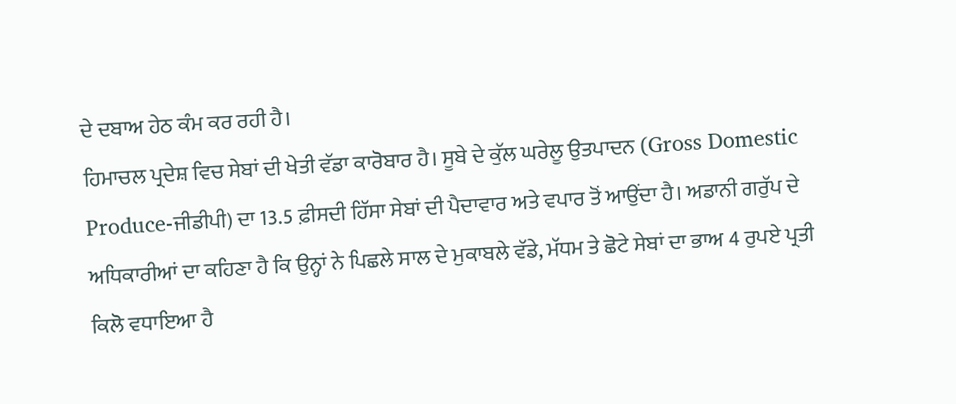ਦੇ ਦਬਾਅ ਹੇਠ ਕੰਮ ਕਰ ਰਹੀ ਹੈ।
ਹਿਮਾਚਲ ਪ੍ਰਦੇਸ਼ ਵਿਚ ਸੇਬਾਂ ਦੀ ਖੇਤੀ ਵੱਡਾ ਕਾਰੋਬਾਰ ਹੈ। ਸੂਬੇ ਦੇ ਕੁੱਲ ਘਰੇਲੂ ਉਤਪਾਦਨ (Gross Domestic Produce-ਜੀਡੀਪੀ) ਦਾ 13.5 ਫ਼ੀਸਦੀ ਹਿੱਸਾ ਸੇਬਾਂ ਦੀ ਪੈਦਾਵਾਰ ਅਤੇ ਵਪਾਰ ਤੋਂ ਆਉਂਦਾ ਹੈ। ਅਡਾਨੀ ਗਰੁੱਪ ਦੇ ਅਧਿਕਾਰੀਆਂ ਦਾ ਕਹਿਣਾ ਹੈ ਕਿ ਉਨ੍ਹਾਂ ਨੇ ਪਿਛਲੇ ਸਾਲ ਦੇ ਮੁਕਾਬਲੇ ਵੱਡੇ, ਮੱਧਮ ਤੇ ਛੋਟੇ ਸੇਬਾਂ ਦਾ ਭਾਅ 4 ਰੁਪਏ ਪ੍ਰਤੀ ਕਿਲੋ ਵਧਾਇਆ ਹੈ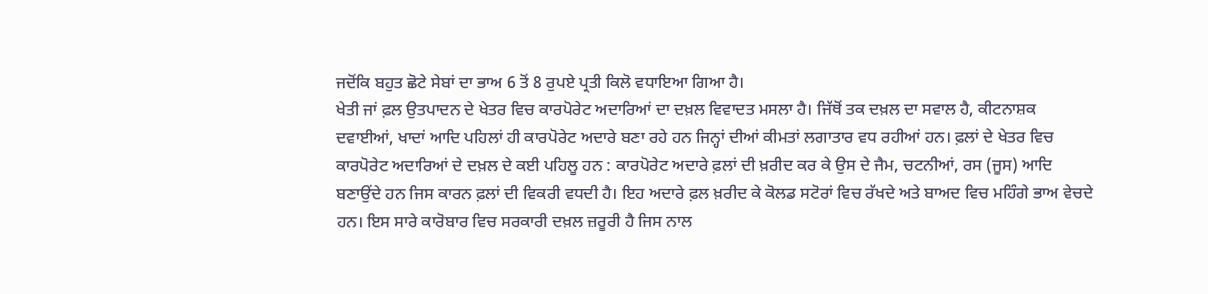ਜਦੋਂਕਿ ਬਹੁਤ ਛੋਟੇ ਸੇਬਾਂ ਦਾ ਭਾਅ 6 ਤੋਂ 8 ਰੁਪਏ ਪ੍ਰਤੀ ਕਿਲੋ ਵਧਾਇਆ ਗਿਆ ਹੈ।
ਖੇਤੀ ਜਾਂ ਫ਼ਲ ਉਤਪਾਦਨ ਦੇ ਖੇਤਰ ਵਿਚ ਕਾਰਪੋਰੇਟ ਅਦਾਰਿਆਂ ਦਾ ਦਖ਼ਲ ਵਿਵਾਦਤ ਮਸਲਾ ਹੈ। ਜਿੱਥੋਂ ਤਕ ਦਖ਼ਲ ਦਾ ਸਵਾਲ ਹੈ, ਕੀਟਨਾਸ਼ਕ ਦਵਾਈਆਂ, ਖਾਦਾਂ ਆਦਿ ਪਹਿਲਾਂ ਹੀ ਕਾਰਪੋਰੇਟ ਅਦਾਰੇ ਬਣਾ ਰਹੇ ਹਨ ਜਿਨ੍ਹਾਂ ਦੀਆਂ ਕੀਮਤਾਂ ਲਗਾਤਾਰ ਵਧ ਰਹੀਆਂ ਹਨ। ਫ਼ਲਾਂ ਦੇ ਖੇਤਰ ਵਿਚ ਕਾਰਪੋਰੇਟ ਅਦਾਰਿਆਂ ਦੇ ਦਖ਼ਲ ਦੇ ਕਈ ਪਹਿਲੂ ਹਨ : ਕਾਰਪੋਰੇਟ ਅਦਾਰੇ ਫ਼ਲਾਂ ਦੀ ਖ਼ਰੀਦ ਕਰ ਕੇ ਉਸ ਦੇ ਜੈਮ, ਚਟਨੀਆਂ, ਰਸ (ਜੂਸ) ਆਦਿ ਬਣਾਉਂਦੇ ਹਨ ਜਿਸ ਕਾਰਨ ਫ਼ਲਾਂ ਦੀ ਵਿਕਰੀ ਵਧਦੀ ਹੈ। ਇਹ ਅਦਾਰੇ ਫ਼ਲ ਖ਼ਰੀਦ ਕੇ ਕੋਲਡ ਸਟੋਰਾਂ ਵਿਚ ਰੱਖਦੇ ਅਤੇ ਬਾਅਦ ਵਿਚ ਮਹਿੰਗੇ ਭਾਅ ਵੇਚਦੇ ਹਨ। ਇਸ ਸਾਰੇ ਕਾਰੋਬਾਰ ਵਿਚ ਸਰਕਾਰੀ ਦਖ਼ਲ ਜ਼ਰੂਰੀ ਹੈ ਜਿਸ ਨਾਲ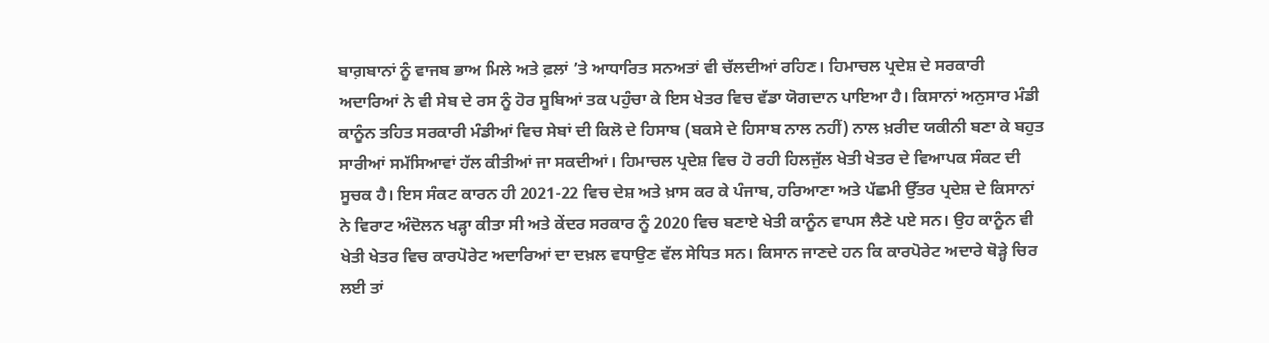ਬਾਗ਼ਬਾਨਾਂ ਨੂੰ ਵਾਜਬ ਭਾਅ ਮਿਲੇ ਅਤੇ ਫ਼ਲਾਂ ’ਤੇ ਆਧਾਰਿਤ ਸਨਅਤਾਂ ਵੀ ਚੱਲਦੀਆਂ ਰਹਿਣ। ਹਿਮਾਚਲ ਪ੍ਰਦੇਸ਼ ਦੇ ਸਰਕਾਰੀ ਅਦਾਰਿਆਂ ਨੇ ਵੀ ਸੇਬ ਦੇ ਰਸ ਨੂੰ ਹੋਰ ਸੂਬਿਆਂ ਤਕ ਪਹੁੰਚਾ ਕੇ ਇਸ ਖੇਤਰ ਵਿਚ ਵੱਡਾ ਯੋਗਦਾਨ ਪਾਇਆ ਹੈ। ਕਿਸਾਨਾਂ ਅਨੁਸਾਰ ਮੰਡੀ ਕਾਨੂੰਨ ਤਹਿਤ ਸਰਕਾਰੀ ਮੰਡੀਆਂ ਵਿਚ ਸੇਬਾਂ ਦੀ ਕਿਲੋ ਦੇ ਹਿਸਾਬ (ਬਕਸੇ ਦੇ ਹਿਸਾਬ ਨਾਲ ਨਹੀਂ) ਨਾਲ ਖ਼ਰੀਦ ਯਕੀਨੀ ਬਣਾ ਕੇ ਬਹੁਤ ਸਾਰੀਆਂ ਸਮੱਸਿਆਵਾਂ ਹੱਲ ਕੀਤੀਆਂ ਜਾ ਸਕਦੀਆਂ। ਹਿਮਾਚਲ ਪ੍ਰਦੇਸ਼ ਵਿਚ ਹੋ ਰਹੀ ਹਿਲਜੁੱਲ ਖੇਤੀ ਖੇਤਰ ਦੇ ਵਿਆਪਕ ਸੰਕਟ ਦੀ ਸੂਚਕ ਹੈ। ਇਸ ਸੰਕਟ ਕਾਰਨ ਹੀ 2021-22 ਵਿਚ ਦੇਸ਼ ਅਤੇ ਖ਼ਾਸ ਕਰ ਕੇ ਪੰਜਾਬ, ਹਰਿਆਣਾ ਅਤੇ ਪੱਛਮੀ ਉੱਤਰ ਪ੍ਰਦੇਸ਼ ਦੇ ਕਿਸਾਨਾਂ ਨੇ ਵਿਰਾਟ ਅੰਦੋਲਨ ਖੜ੍ਹਾ ਕੀਤਾ ਸੀ ਅਤੇ ਕੇਂਦਰ ਸਰਕਾਰ ਨੂੰ 2020 ਵਿਚ ਬਣਾਏ ਖੇਤੀ ਕਾਨੂੰਨ ਵਾਪਸ ਲੈਣੇ ਪਏ ਸਨ। ਉਹ ਕਾਨੂੰਨ ਵੀ ਖੇਤੀ ਖੇਤਰ ਵਿਚ ਕਾਰਪੋਰੇਟ ਅਦਾਰਿਆਂ ਦਾ ਦਖ਼ਲ ਵਧਾਉਣ ਵੱਲ ਸੇਧਿਤ ਸਨ। ਕਿਸਾਨ ਜਾਣਦੇ ਹਨ ਕਿ ਕਾਰਪੋਰੇਟ ਅਦਾਰੇ ਥੋੜ੍ਹੇ ਚਿਰ ਲਈ ਤਾਂ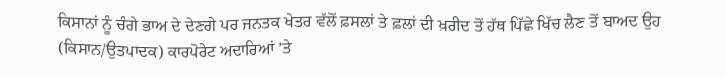ਕਿਸਾਨਾਂ ਨੂੰ ਚੰਗੇ ਭਾਅ ਦੇ ਦੇਣਗੇ ਪਰ ਜਨਤਕ ਖੇਤਰ ਵੱਲੋਂ ਫ਼ਸਲਾਂ ਤੇ ਫ਼ਲਾਂ ਦੀ ਖ਼ਰੀਦ ਤੋਂ ਹੱਥ ਪਿੱਛੇ ਖਿੱਚ ਲੈਣ ਤੋਂ ਬਾਅਦ ਉਹ (ਕਿਸਾਨ/ਉਤਪਾਦਕ) ਕਾਰਪੋਰੇਟ ਅਦਾਰਿਆਂ ’ਤੇ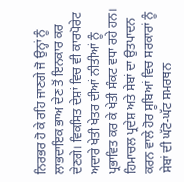ਨਿਰਭਰ ਹੋ ਕੇ ਰਹਿ ਜਾਣਗੇ ਜੋ ਉਨ੍ਹਾਂ ਨੂੰ ਲਾਭਦਾਇਕ ਭਾਅ ਦੇਣ ਤੋਂ ਇਨਕਾਰ ਕਰ ਦੇਣਗੇ। ਵਿਕਸਿਤ ਦੇਸ਼ਾਂ ਵਿਚ ਵੀ ਕਾਰਪੋਰੇਟ ਅਦਾਰੇ ਖੇਤੀ ਖੇਤਰ ਦੀਆਂ ਨੀਤੀਆਂ ਨੂੰ ਪ੍ਰਭਾਵਿਤ ਕਰ ਕੇ ਖੇਤੀ ਸੰਕਟ ਵਧਾ ਰਹੇ ਹਨ। ਹਿਮਾਚਲ ਪ੍ਰਦੇਸ਼ ਅਤੇ ਸੇਬਾਂ ਦਾ ਉਤਪਾਦਨ ਕਰਨ ਵਾਲੇ ਹੋਰ ਸੂਬਿਆਂ ਵਿਚ ਸਰਕਾਰਾਂ ਨੂੰ ਸੇਬਾਂ ਦੀ ਘੱਟੋ-ਘੱਟ ਸਮਰਥਨ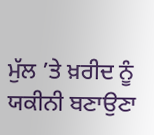ਮੁੱਲ ’ਤੇ ਖ਼ਰੀਦ ਨੂੰ ਯਕੀਨੀ ਬਣਾਉਣਾ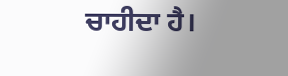ਚਾਹੀਦਾ ਹੈ।